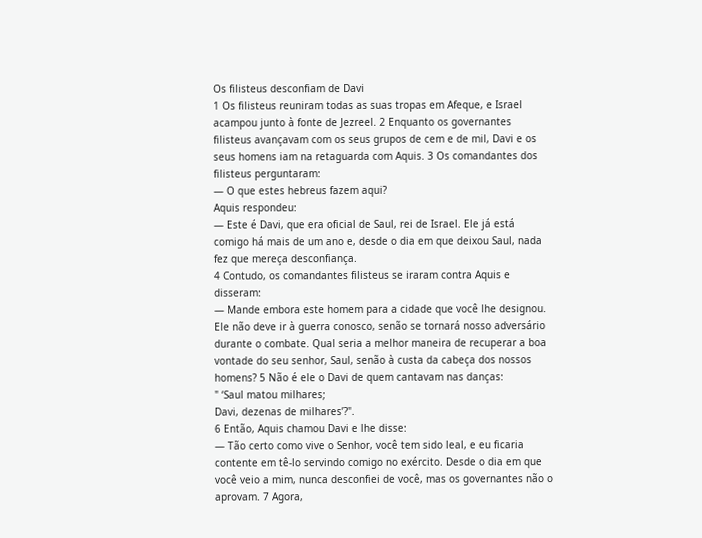Os filisteus desconfiam de Davi
1 Os filisteus reuniram todas as suas tropas em Afeque, e Israel acampou junto à fonte de Jezreel. 2 Enquanto os governantes filisteus avançavam com os seus grupos de cem e de mil, Davi e os seus homens iam na retaguarda com Aquis. 3 Os comandantes dos filisteus perguntaram:
— O que estes hebreus fazem aqui?
Aquis respondeu:
— Este é Davi, que era oficial de Saul, rei de Israel. Ele já está comigo há mais de um ano e, desde o dia em que deixou Saul, nada fez que mereça desconfiança.
4 Contudo, os comandantes filisteus se iraram contra Aquis e disseram:
— Mande embora este homem para a cidade que você lhe designou. Ele não deve ir à guerra conosco, senão se tornará nosso adversário durante o combate. Qual seria a melhor maneira de recuperar a boa vontade do seu senhor, Saul, senão à custa da cabeça dos nossos homens? 5 Não é ele o Davi de quem cantavam nas danças:
" ‘Saul matou milhares;
Davi, dezenas de milhares’?".
6 Então, Aquis chamou Davi e lhe disse:
— Tão certo como vive o Senhor, você tem sido leal, e eu ficaria contente em tê-lo servindo comigo no exército. Desde o dia em que você veio a mim, nunca desconfiei de você, mas os governantes não o aprovam. 7 Agora,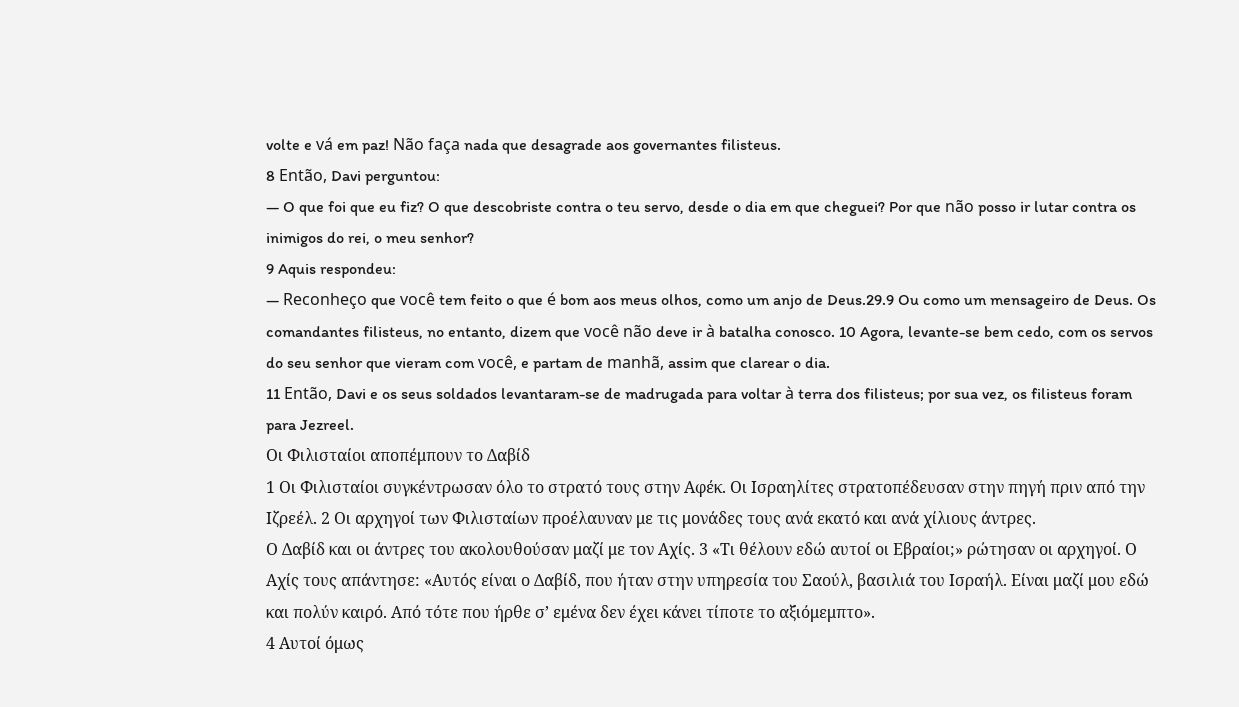volte e vá em paz! Não faça nada que desagrade aos governantes filisteus.
8 Então, Davi perguntou:
— O que foi que eu fiz? O que descobriste contra o teu servo, desde o dia em que cheguei? Por que não posso ir lutar contra os inimigos do rei, o meu senhor?
9 Aquis respondeu:
— Reconheço que você tem feito o que é bom aos meus olhos, como um anjo de Deus.29.9 Ou como um mensageiro de Deus. Os comandantes filisteus, no entanto, dizem que você não deve ir à batalha conosco. 10 Agora, levante-se bem cedo, com os servos do seu senhor que vieram com você, e partam de manhã, assim que clarear o dia.
11 Então, Davi e os seus soldados levantaram-se de madrugada para voltar à terra dos filisteus; por sua vez, os filisteus foram para Jezreel.
Οι Φιλισταίοι αποπέμπουν το Δαβίδ
1 Οι Φιλισταίοι συγκέντρωσαν όλο το στρατό τους στην Αφέκ. Οι Ισραηλίτες στρατοπέδευσαν στην πηγή πριν από την Ιζρεέλ. 2 Οι αρχηγοί των Φιλισταίων προέλαυναν με τις μονάδες τους ανά εκατό και ανά χίλιους άντρες.
Ο Δαβίδ και οι άντρες του ακολουθούσαν μαζί με τον Αχίς. 3 «Τι θέλουν εδώ αυτοί οι Εβραίοι;» ρώτησαν οι αρχηγοί. Ο Αχίς τους απάντησε: «Αυτός είναι ο Δαβίδ, που ήταν στην υπηρεσία του Σαούλ, βασιλιά του Ισραήλ. Είναι μαζί μου εδώ και πολύν καιρό. Από τότε που ήρθε σ’ εμένα δεν έχει κάνει τίποτε το αξιόμεμπτο».
4 Αυτοί όμως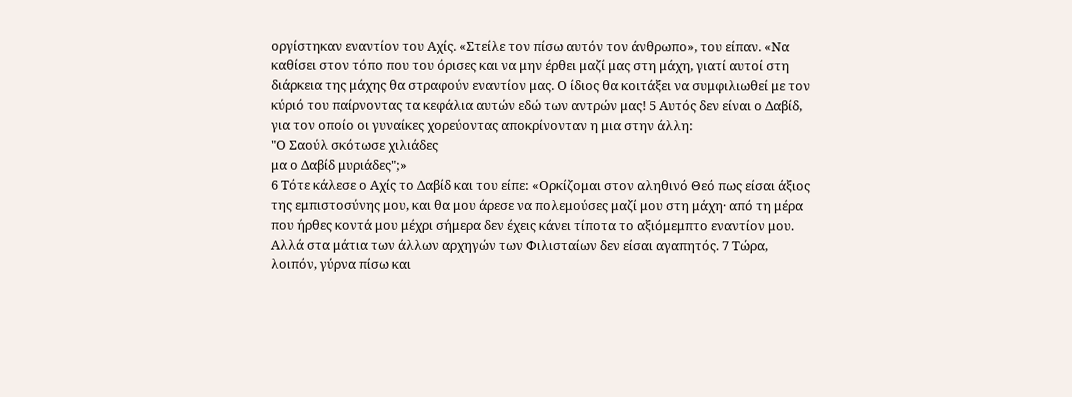οργίστηκαν εναντίον του Αχίς. «Στείλε τον πίσω αυτόν τον άνθρωπο», του είπαν. «Να καθίσει στον τόπο που του όρισες και να μην έρθει μαζί μας στη μάχη, γιατί αυτοί στη διάρκεια της μάχης θα στραφούν εναντίον μας. Ο ίδιος θα κοιτάξει να συμφιλιωθεί με τον κύριό του παίρνοντας τα κεφάλια αυτών εδώ των αντρών μας! 5 Αυτός δεν είναι ο Δαβίδ, για τον οποίο οι γυναίκες χορεύοντας αποκρίνονταν η μια στην άλλη:
"Ο Σαούλ σκότωσε χιλιάδες
μα ο Δαβίδ μυριάδες";»
6 Τότε κάλεσε ο Αχίς το Δαβίδ και του είπε: «Ορκίζομαι στον αληθινό Θεό πως είσαι άξιος της εμπιστοσύνης μου, και θα μου άρεσε να πολεμούσες μαζί μου στη μάχη· από τη μέρα που ήρθες κοντά μου μέχρι σήμερα δεν έχεις κάνει τίποτα το αξιόμεμπτο εναντίον μου. Αλλά στα μάτια των άλλων αρχηγών των Φιλισταίων δεν είσαι αγαπητός. 7 Τώρα, λοιπόν, γύρνα πίσω και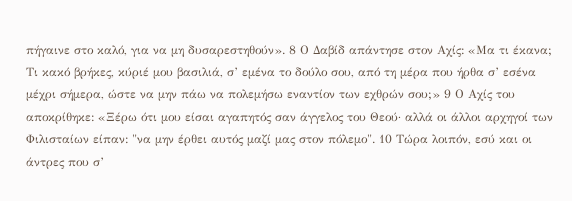πήγαινε στο καλό, για να μη δυσαρεστηθούν». 8 Ο Δαβίδ απάντησε στον Αχίς: «Μα τι έκανα; Τι κακό βρήκες, κύριέ μου βασιλιά, σ’ εμένα το δούλο σου, από τη μέρα που ήρθα σ’ εσένα μέχρι σήμερα, ώστε να μην πάω να πολεμήσω εναντίον των εχθρών σου;» 9 Ο Αχίς του αποκρίθηκε: «Ξέρω ότι μου είσαι αγαπητός σαν άγγελος του Θεού· αλλά οι άλλοι αρχηγοί των Φιλισταίων είπαν: "να μην έρθει αυτός μαζί μας στον πόλεμο". 10 Τώρα λοιπόν, εσύ και οι άντρες που σ’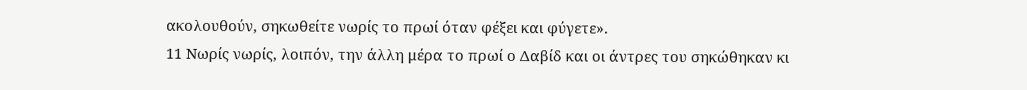ακολουθούν, σηκωθείτε νωρίς το πρωί όταν φέξει και φύγετε».
11 Νωρίς νωρίς, λοιπόν, την άλλη μέρα το πρωί ο Δαβίδ και οι άντρες του σηκώθηκαν κι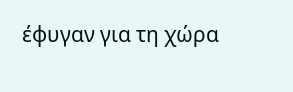έφυγαν για τη χώρα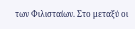των Φιλισταίων. Στο μεταξύ οι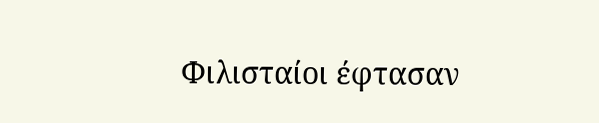Φιλισταίοι έφτασαν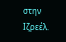στην Ιζρεέλ.